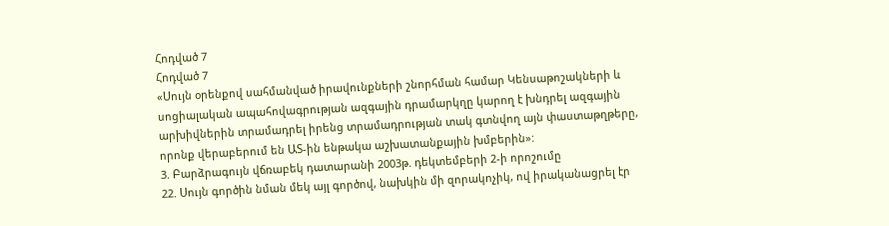Հոդված 7
Հոդված 7
«Սույն օրենքով սահմանված իրավունքների շնորհման համար Կենսաթոշակների և սոցիալական ապահովագրության ազգային դրամարկղը կարող է խնդրել ազգային արխիվներին տրամադրել իրենց տրամադրության տակ գտնվող այն փաստաթղթերը, որոնք վերաբերում են ԱՏ-ին ենթակա աշխատանքային խմբերին»:
3. Բարձրագույն վճռաբեկ դատարանի 2003թ. դեկտեմբերի 2-ի որոշումը
22. Սույն գործին նման մեկ այլ գործով, նախկին մի զորակոչիկ, ով իրականացրել էր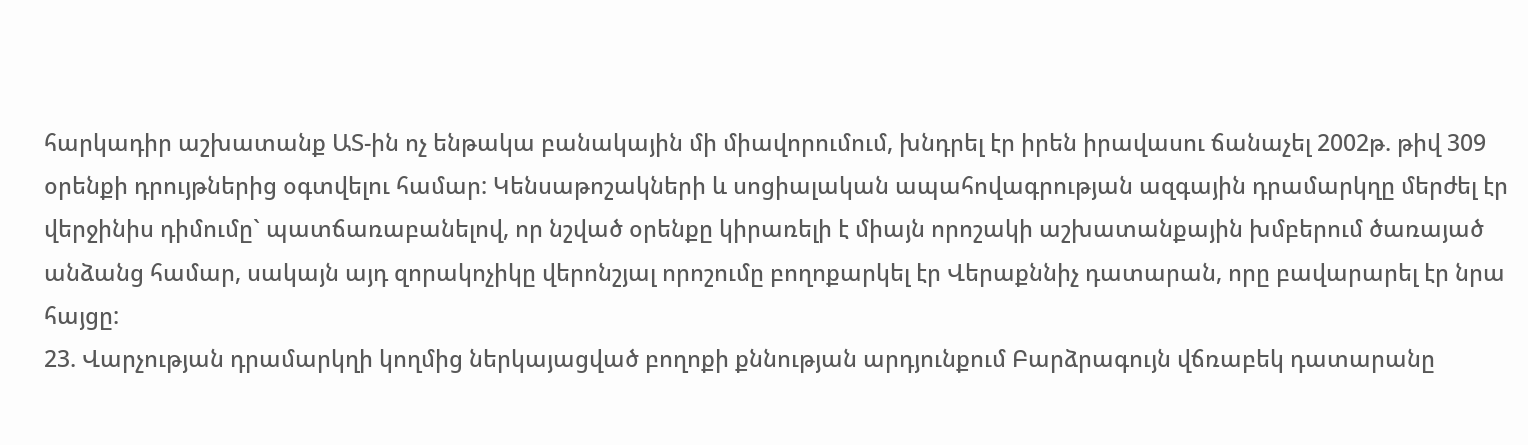հարկադիր աշխատանք ԱՏ-ին ոչ ենթակա բանակային մի միավորումում, խնդրել էր իրեն իրավասու ճանաչել 2002թ. թիվ 309 օրենքի դրույթներից օգտվելու համար: Կենսաթոշակների և սոցիալական ապահովագրության ազգային դրամարկղը մերժել էր վերջինիս դիմումը` պատճառաբանելով, որ նշված օրենքը կիրառելի է միայն որոշակի աշխատանքային խմբերում ծառայած անձանց համար, սակայն այդ զորակոչիկը վերոնշյալ որոշումը բողոքարկել էր Վերաքննիչ դատարան, որը բավարարել էր նրա հայցը:
23. Վարչության դրամարկղի կողմից ներկայացված բողոքի քննության արդյունքում Բարձրագույն վճռաբեկ դատարանը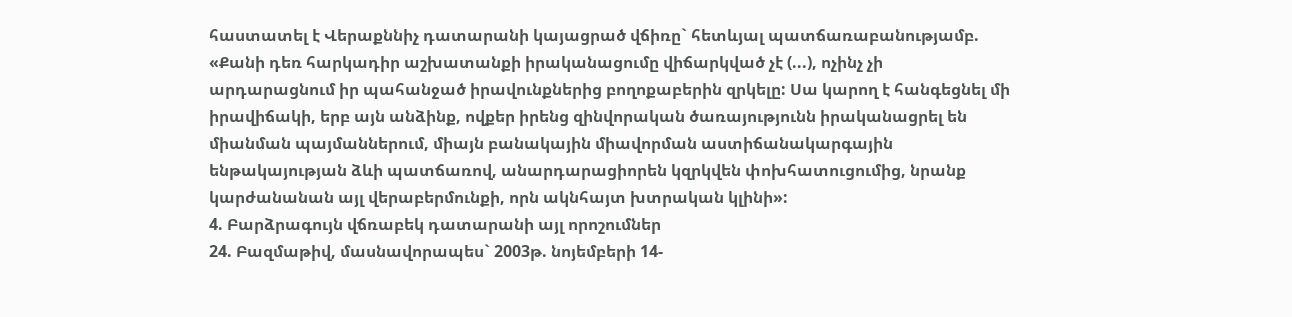հաստատել է Վերաքննիչ դատարանի կայացրած վճիռը` հետևյալ պատճառաբանությամբ.
«Քանի դեռ հարկադիր աշխատանքի իրականացումը վիճարկված չէ (...), ոչինչ չի արդարացնում իր պահանջած իրավունքներից բողոքաբերին զրկելը: Սա կարող է հանգեցնել մի իրավիճակի, երբ այն անձինք, ովքեր իրենց զինվորական ծառայությունն իրականացրել են միանման պայմաններում, միայն բանակային միավորման աստիճանակարգային ենթակայության ձևի պատճառով, անարդարացիորեն կզրկվեն փոխհատուցումից, նրանք կարժանանան այլ վերաբերմունքի, որն ակնհայտ խտրական կլինի»:
4. Բարձրագույն վճռաբեկ դատարանի այլ որոշումներ
24. Բազմաթիվ, մասնավորապես` 2003թ. նոյեմբերի 14-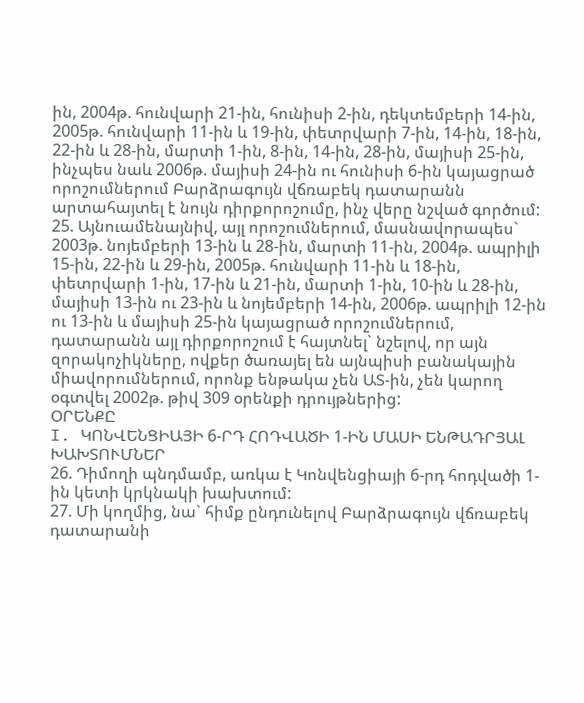ին, 2004թ. հունվարի 21-ին, հունիսի 2-ին, դեկտեմբերի 14-ին, 2005թ. հունվարի 11-ին և 19-ին, փետրվարի 7-ին, 14-ին, 18-ին, 22-ին և 28-ին, մարտի 1-ին, 8-ին, 14-ին, 28-ին, մայիսի 25-ին, ինչպես նաև 2006թ. մայիսի 24-ին ու հունիսի 6-ին կայացրած որոշումներում Բարձրագույն վճռաբեկ դատարանն արտահայտել է նույն դիրքորոշումը, ինչ վերը նշված գործում:
25. Այնուամենայնիվ, այլ որոշումներում, մասնավորապես` 2003թ. նոյեմբերի 13-ին և 28-ին, մարտի 11-ին, 2004թ. ապրիլի 15-ին, 22-ին և 29-ին, 2005թ. հունվարի 11-ին և 18-ին, փետրվարի 1-ին, 17-ին և 21-ին, մարտի 1-ին, 10-ին և 28-ին, մայիսի 13-ին ու 23-ին և նոյեմբերի 14-ին, 2006թ. ապրիլի 12-ին ու 13-ին և մայիսի 25-ին կայացրած որոշումներում, դատարանն այլ դիրքորոշում է հայտնել` նշելով, որ այն զորակոչիկները, ովքեր ծառայել են այնպիսի բանակային միավորումներում, որոնք ենթակա չեն ԱՏ-ին, չեն կարող օգտվել 2002թ. թիվ 309 օրենքի դրույթներից:
ՕՐԵՆՔԸ
I. ԿՈՆՎԵՆՑԻԱՅԻ 6-ՐԴ ՀՈԴՎԱԾԻ 1-ԻՆ ՄԱՍԻ ԵՆԹԱԴՐՅԱԼ ԽԱԽՏՈՒՄՆԵՐ
26. Դիմողի պնդմամբ, առկա է Կոնվենցիայի 6-րդ հոդվածի 1-ին կետի կրկնակի խախտում:
27. Մի կողմից, նա` հիմք ընդունելով Բարձրագույն վճռաբեկ դատարանի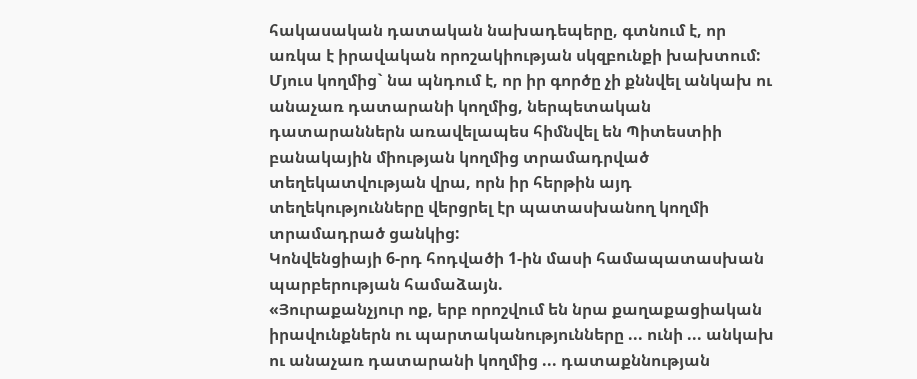հակասական դատական նախադեպերը, գտնում է, որ առկա է իրավական որոշակիության սկզբունքի խախտում: Մյուս կողմից` նա պնդում է, որ իր գործը չի քննվել անկախ ու անաչառ դատարանի կողմից, ներպետական դատարաններն առավելապես հիմնվել են Պիտեստիի բանակային միության կողմից տրամադրված տեղեկատվության վրա, որն իր հերթին այդ տեղեկությունները վերցրել էր պատասխանող կողմի տրամադրած ցանկից:
Կոնվենցիայի 6-րդ հոդվածի 1-ին մասի համապատասխան պարբերության համաձայն.
«Յուրաքանչյուր ոք, երբ որոշվում են նրա քաղաքացիական իրավունքներն ու պարտականությունները ... ունի ... անկախ ու անաչառ դատարանի կողմից ... դատաքննության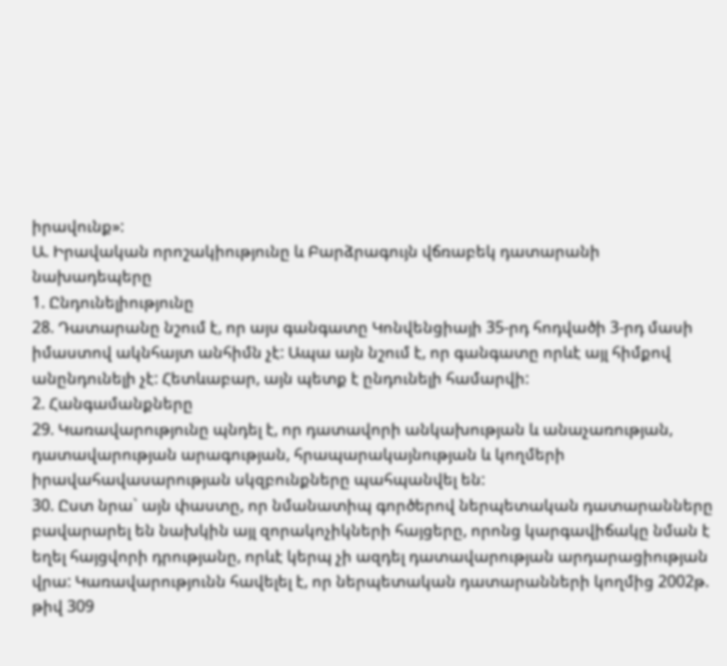իրավունք»:
Ա. Իրավական որոշակիությունը և Բարձրագույն վճռաբեկ դատարանի նախադեպերը
1. Ընդունելիությունը
28. Դատարանը նշում է, որ այս գանգատը Կոնվենցիայի 35-րդ հոդվածի 3-րդ մասի իմաստով ակնհայտ անհիմն չէ: Ապա այն նշում է, որ գանգատը որևէ այլ հիմքով անընդունելի չէ: Հետևաբար, այն պետք է ընդունելի համարվի:
2. Հանգամանքները
29. Կառավարությունը պնդել է, որ դատավորի անկախության և անաչառության, դատավարության արագության, հրապարակայնության և կողմերի իրավահավասարության սկզբունքները պահպանվել են:
30. Ըստ նրա` այն փաստը, որ նմանատիպ գործերով ներպետական դատարանները բավարարել են նախկին այլ զորակոչիկների հայցերը, որոնց կարգավիճակը նման է եղել հայցվորի դրությանը, որևէ կերպ չի ազդել դատավարության արդարացիության վրա: Կառավարությունն հավելել է, որ ներպետական դատարանների կողմից 2002թ. թիվ 309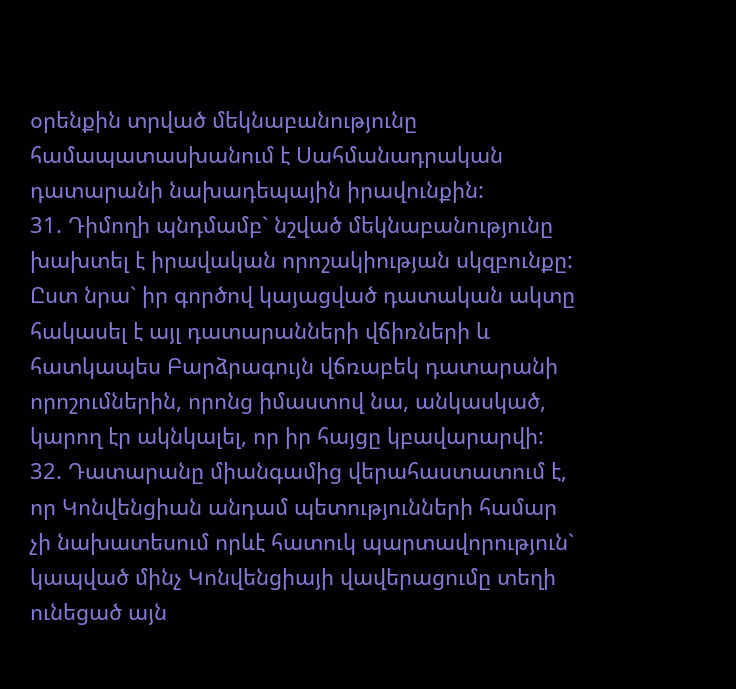օրենքին տրված մեկնաբանությունը համապատասխանում է Սահմանադրական դատարանի նախադեպային իրավունքին:
31. Դիմողի պնդմամբ` նշված մեկնաբանությունը խախտել է իրավական որոշակիության սկզբունքը: Ըստ նրա` իր գործով կայացված դատական ակտը հակասել է այլ դատարանների վճիռների և հատկապես Բարձրագույն վճռաբեկ դատարանի որոշումներին, որոնց իմաստով նա, անկասկած, կարող էր ակնկալել, որ իր հայցը կբավարարվի:
32. Դատարանը միանգամից վերահաստատում է, որ Կոնվենցիան անդամ պետությունների համար չի նախատեսում որևէ հատուկ պարտավորություն` կապված մինչ Կոնվենցիայի վավերացումը տեղի ունեցած այն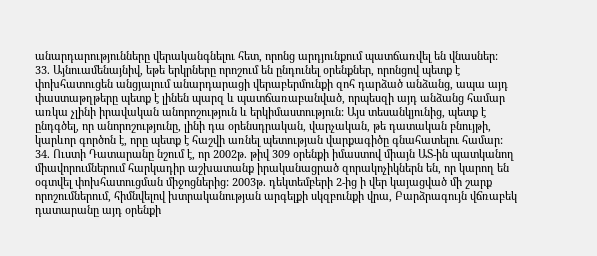անարդարությունները վերականգնելու հետ, որոնց արդյունքում պատճառվել են վնասներ:
33. Այնուամենայնիվ, եթե երկրները որոշում են ընդունել օրենքներ, որոնցով պետք է փոխհատուցեն անցյալում անարդարացի վերաբերմունքի զոհ դարձած անձանց, ապա այդ փաստաթղթերը պետք է լինեն պարզ և պատճառաբանված, որպեսզի այդ անձանց համար առկա չլինի իրավական անորոշություն և երկիմաստություն: Այս տեսանկյունից, պետք է ընդգծել, որ անորոշությունը, լինի դա օրենսդրական, վարչական, թե դատական բնույթի, կարևոր գործոն է, որը պետք է հաշվի առնել պետության վարքագիծը գնահատելու համար:
34. Ուստի Դատարանը նշում է, որ 2002թ. թիվ 309 օրենքի իմաստով միայն ԱՏ-ին պատկանող միավորումներում հարկադիր աշխատանք իրականացրած զորակոչիկներն են, որ կարող են օգտվել փոխհատուցման միջոցներից: 2003թ. դեկտեմբերի 2-ից ի վեր կայացված մի շարք որոշումներում, հիմնվելով խտրականության արգելքի սկզբունքի վրա, Բարձրագույն վճռաբեկ դատարանը այդ օրենքի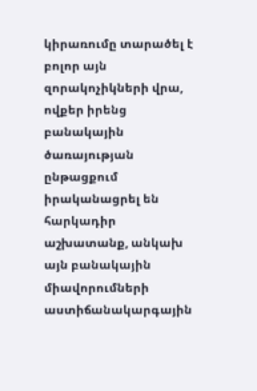կիրառումը տարածել է բոլոր այն զորակոչիկների վրա, ովքեր իրենց բանակային ծառայության ընթացքում իրականացրել են հարկադիր աշխատանք, անկախ այն բանակային միավորումների աստիճանակարգային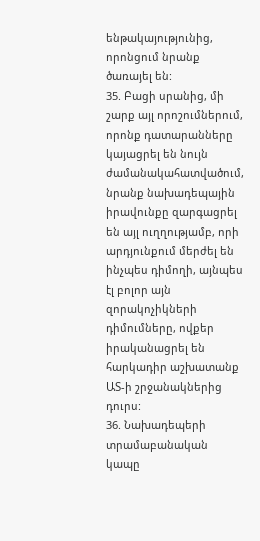ենթակայությունից, որոնցում նրանք ծառայել են:
35. Բացի սրանից, մի շարք այլ որոշումներում, որոնք դատարանները կայացրել են նույն ժամանակահատվածում, նրանք նախադեպային իրավունքը զարգացրել են այլ ուղղությամբ, որի արդյունքում մերժել են ինչպես դիմողի, այնպես էլ բոլոր այն զորակոչիկների դիմումները, ովքեր իրականացրել են հարկադիր աշխատանք ԱՏ-ի շրջանակներից դուրս:
36. Նախադեպերի տրամաբանական կապը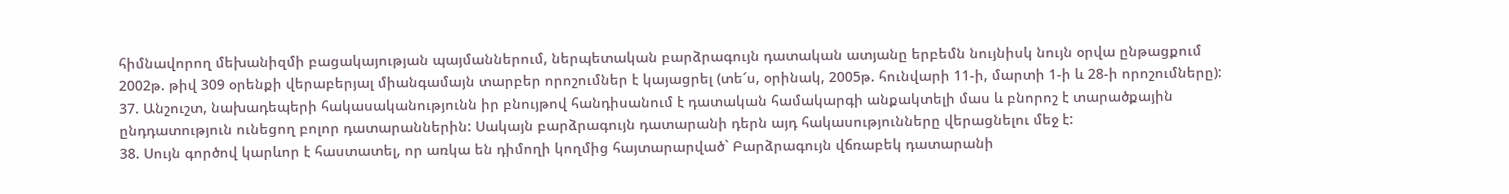հիմնավորող մեխանիզմի բացակայության պայմաններում, ներպետական բարձրագույն դատական ատյանը երբեմն նույնիսկ նույն օրվա ընթացքում 2002թ. թիվ 309 օրենքի վերաբերյալ միանգամայն տարբեր որոշումներ է կայացրել (տե՜ս, օրինակ, 2005թ. հունվարի 11-ի, մարտի 1-ի և 28-ի որոշումները):
37. Անշուշտ, նախադեպերի հակասականությունն իր բնույթով հանդիսանում է դատական համակարգի անքակտելի մաս և բնորոշ է տարածքային ընդդատություն ունեցող բոլոր դատարաններին: Սակայն բարձրագույն դատարանի դերն այդ հակասությունները վերացնելու մեջ է:
38. Սույն գործով կարևոր է հաստատել, որ առկա են դիմողի կողմից հայտարարված` Բարձրագույն վճռաբեկ դատարանի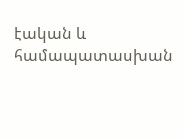էական և համապատասխան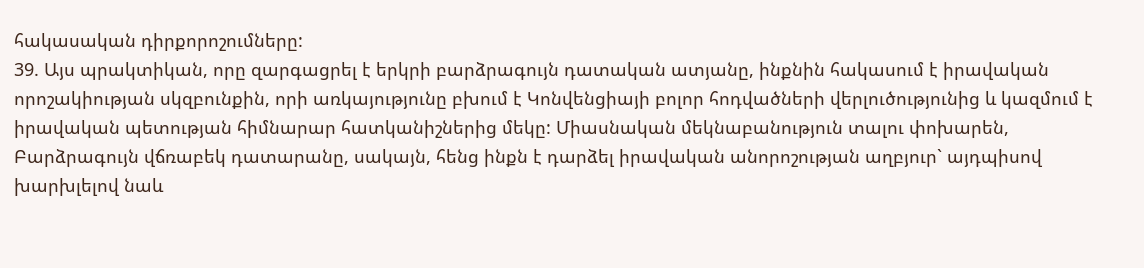հակասական դիրքորոշումները:
39. Այս պրակտիկան, որը զարգացրել է երկրի բարձրագույն դատական ատյանը, ինքնին հակասում է իրավական որոշակիության սկզբունքին, որի առկայությունը բխում է Կոնվենցիայի բոլոր հոդվածների վերլուծությունից և կազմում է իրավական պետության հիմնարար հատկանիշներից մեկը: Միասնական մեկնաբանություն տալու փոխարեն, Բարձրագույն վճռաբեկ դատարանը, սակայն, հենց ինքն է դարձել իրավական անորոշության աղբյուր` այդպիսով խարխլելով նաև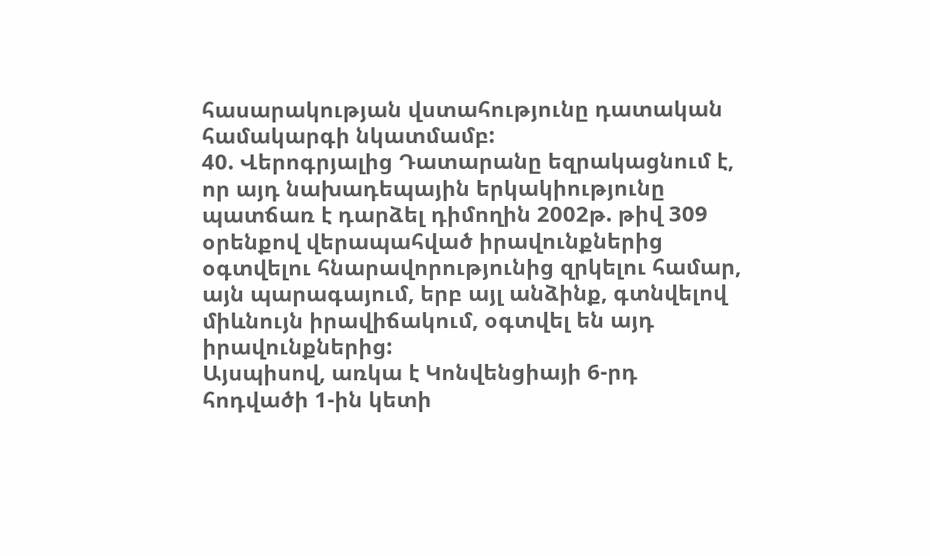հասարակության վստահությունը դատական համակարգի նկատմամբ:
40. Վերոգրյալից Դատարանը եզրակացնում է, որ այդ նախադեպային երկակիությունը պատճառ է դարձել դիմողին 2002թ. թիվ 309 օրենքով վերապահված իրավունքներից օգտվելու հնարավորությունից զրկելու համար, այն պարագայում, երբ այլ անձինք, գտնվելով միևնույն իրավիճակում, օգտվել են այդ իրավունքներից:
Այսպիսով, առկա է Կոնվենցիայի 6-րդ հոդվածի 1-ին կետի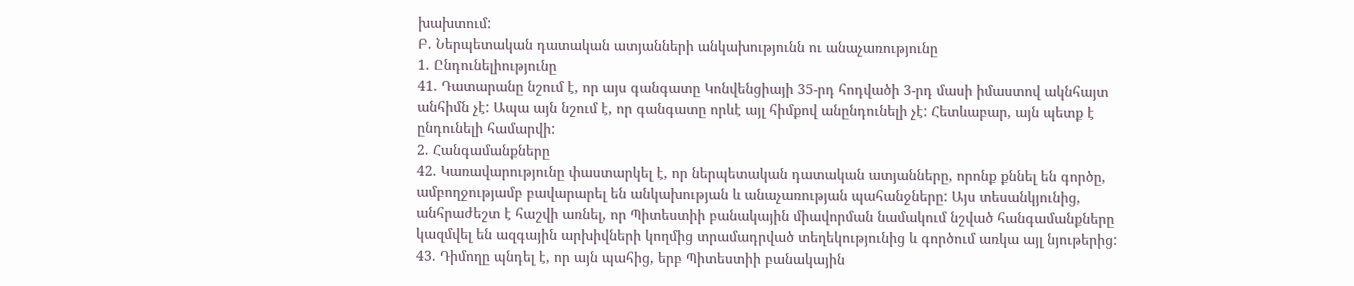խախտում:
Բ. Ներպետական դատական ատյանների անկախությունն ու անաչառությունը
1. Ընդունելիությունը
41. Դատարանը նշում է, որ այս գանգատը Կոնվենցիայի 35-րդ հոդվածի 3-րդ մասի իմաստով ակնհայտ անհիմն չէ: Ապա այն նշում է, որ գանգատը որևէ այլ հիմքով անընդունելի չէ: Հետևաբար, այն պետք է ընդունելի համարվի:
2. Հանգամանքները
42. Կառավարությունը փաստարկել է, որ ներպետական դատական ատյանները, որոնք քննել են գործը, ամբողջությամբ բավարարել են անկախության և անաչառության պահանջները: Այս տեսանկյունից, անհրաժեշտ է հաշվի առնել, որ Պիտեստիի բանակային միավորման նամակում նշված հանգամանքները կազմվել են ազգային արխիվների կողմից տրամադրված տեղեկությունից և գործում առկա այլ նյութերից:
43. Դիմողը պնդել է, որ այն պահից, երբ Պիտեստիի բանակային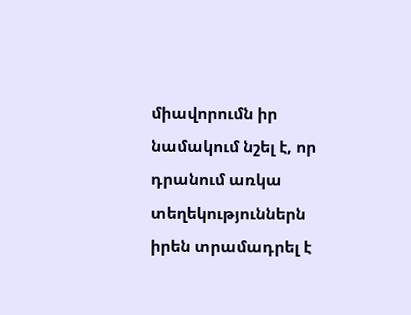միավորումն իր նամակում նշել է, որ դրանում առկա տեղեկություններն իրեն տրամադրել է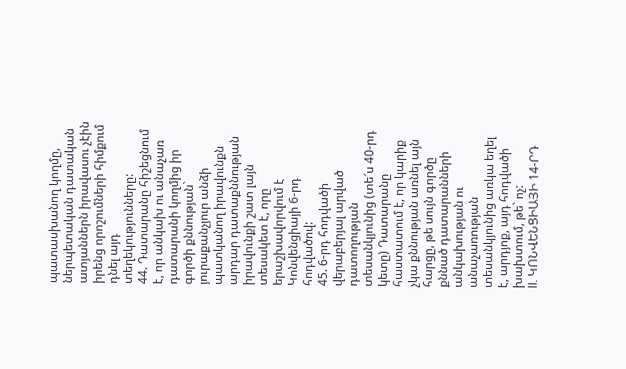պատասխանող կողմը, ներպետական դատական ատյաններն իրավասու չէին իրենց որոշումների հիմքում դնել այդ տեղեկությունները:
44. Դատարանը հիշեցնում է, որ անկախ ու անաչառ դատարանի կողմից իր գործի քննության` յուրաքանչյուր անձի պատկանող իրավունքն արդար դատաքննության իրավունքի շատ լայն տեսակետ է, որը երաշխավորվում է Կոնվենցիայի 6-րդ հոդվածով:
45. 6-րդ հոդվածի վերաբերյալ արված դատողության տեսանկյունից (տե՜ս 40-րդ կետը) Դատարանը հաստատում է, որ կարիք չկա քննության առնել այն հարցը, թե սույն գործը քննած դատարանների անկախության ու անաչառության տեսանկյունից առկա եղել է, արդյոք, այդ հոդվածի խախտում, թե` ոչ:
II. ԿՈՆՎԵՆՑԻԱՅԻ 14-ՐԴ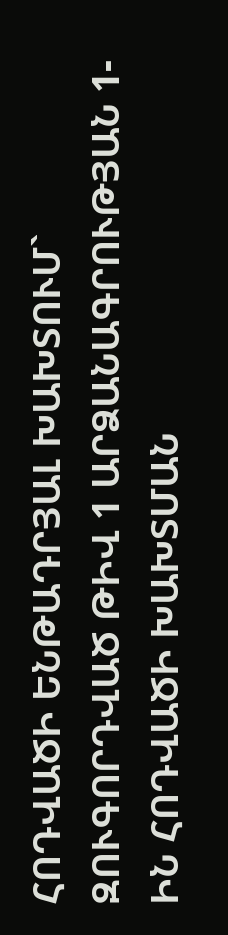ՀՈԴՎԱԾԻ ԵՆԹԱԴՐՅԱԼ ԽԱԽՏՈՒՄ` ԶՈՒԳՈՐԴՎԱԾ ԹԻՎ 1 ԱՐՁԱՆԱԳՐՈՒԹՅԱՆ 1-ԻՆ ՀՈԴՎԱԾԻ ԽԱԽՏՄԱՆ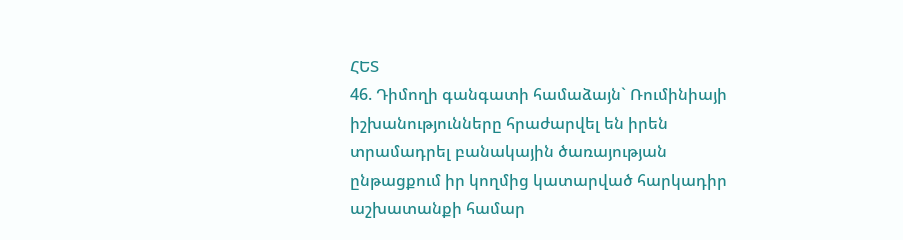ՀԵՏ
46. Դիմողի գանգատի համաձայն` Ռումինիայի իշխանությունները հրաժարվել են իրեն տրամադրել բանակային ծառայության ընթացքում իր կողմից կատարված հարկադիր աշխատանքի համար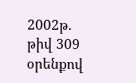2002թ. թիվ 309 օրենքով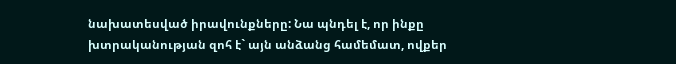նախատեսված իրավունքները: Նա պնդել է, որ ինքը խտրականության զոհ է` այն անձանց համեմատ, ովքեր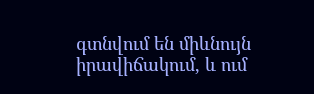գտնվում են միևնույն իրավիճակում, և ում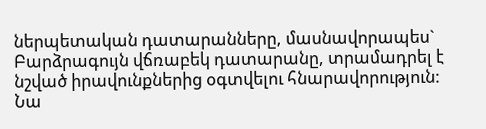ներպետական դատարանները, մասնավորապես` Բարձրագույն վճռաբեկ դատարանը, տրամադրել է նշված իրավունքներից օգտվելու հնարավորություն:
Նա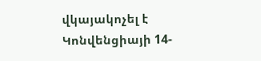վկայակոչել է Կոնվենցիայի 14-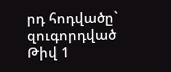րդ հոդվածը` զուգորդված Թիվ 1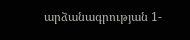արձանագրության 1-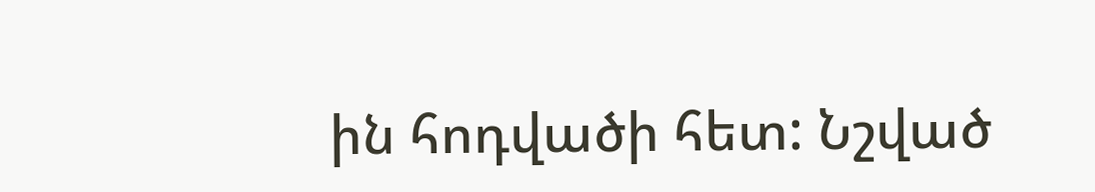ին հոդվածի հետ: Նշված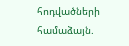հոդվածների համաձայն.